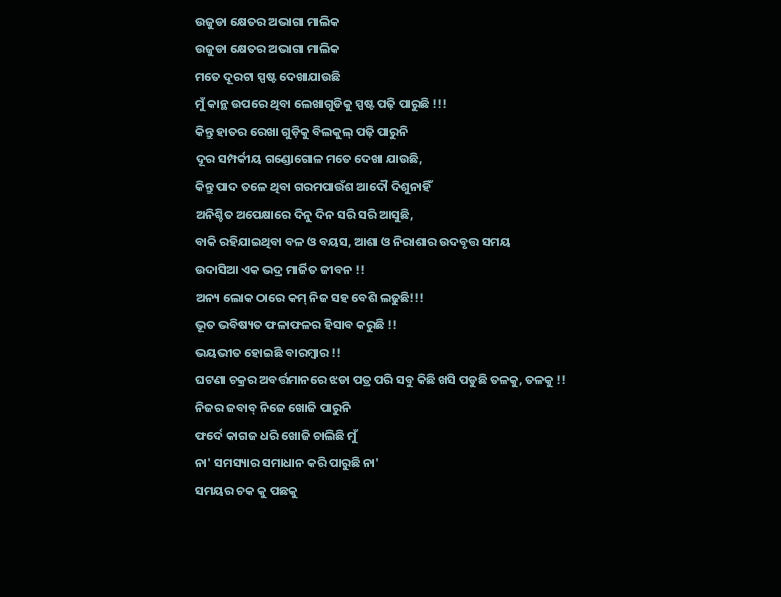ଉଜୁଡା କ୍ଷେତର ଅଭାଗା ମାଲିକ
ଉଜୁଡା କ୍ଷେତର ଅଭାଗା ମାଲିକ
ମତେ ଦୂରଟା ସ୍ପଷ୍ଟ ଦେଖାଯାଉଛି
ମୁଁ କାନ୍ଥ ଉପରେ ଥିବା ଲେଖାଗୁଡିକୁ ସ୍ପଷ୍ଟ ପଢ଼ି ପାରୁଛି !!!
କିନ୍ତୁ ହାତର ରେଖା ଗୁଡ଼ିକୁ ବିଲକୁଲ୍ ପଢ଼ି ପାରୁନି
ଦୂର ସମ୍ପର୍କୀୟ ଗଣ୍ଡୋଗୋଳ ମତେ ଦେଖା ଯାଉଛି,
କିନ୍ତୁ ପାଦ ତଳେ ଥିବା ଗରମପାଉଁଶ ଆଦୌ ଦିଶୁନାହିଁ
ଅନିଶ୍ଚିତ ଅପେକ୍ଷାରେ ଦିନୁ ଦିନ ସରି ସରି ଆସୁଛି,
ବାକି ରହିଯାଇଥିବା ବଳ ଓ ବୟସ, ଆଶା ଓ ନିରାଶାର ଉଦବୃତ୍ତ ସମୟ
ଉଦାସିଆ ଏକ ଭଦ୍ର ମାର୍ଜିତ ଜୀବନ !!
ଅନ୍ୟ ଲୋକ ଠାରେ କମ୍ ନିଜ ସହ ବେଶି ଲଢୁଛି!!!
ଭୂତ ଭବିଷ୍ୟତ ଫଳାଫଳର ହିସାବ କରୁଛି !!
ଭୟଭୀତ ହୋଇଛି ବାରମ୍ବାର !!
ଘଟଣା ଚକ୍ରର ଅବର୍ତ୍ତମାନରେ ଝଡା ପତ୍ର ପରି ସବୁ କିଛି ଖସି ପଡୁଛି ତଳକୁ, ତଳକୁ !!
ନିଜର ଜବାବ୍ ନିଜେ ଖୋଜି ପାରୁନି
ଫର୍ଦେ କାଗଜ ଧରି ଖୋଜି ଚାଲିଛି ମୁଁ
ନା' ସମସ୍ୟାର ସମାଧାନ କରି ପାରୁଛି ନା'
ସମୟର ଚକ କୁ ପଛକୁ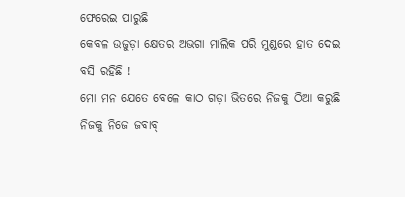ଫେରେଇ ପାରୁଛି
କେବଳ ଉଜୁଡ଼ା କ୍ଷେତର ଅଭଗା ମାଲିକ ପରି ମୁଣ୍ଡରେ ହାତ ଦେଇ ବସି ରହିଛି !
ମୋ ମନ ଯେତେ ବେଳେ କାଠ ଗଡ଼ା ଭିତରେ ନିଜକୁ ଠିଆ କରୁଛି ନିଜକୁ ନିଜେ ଜବାବ୍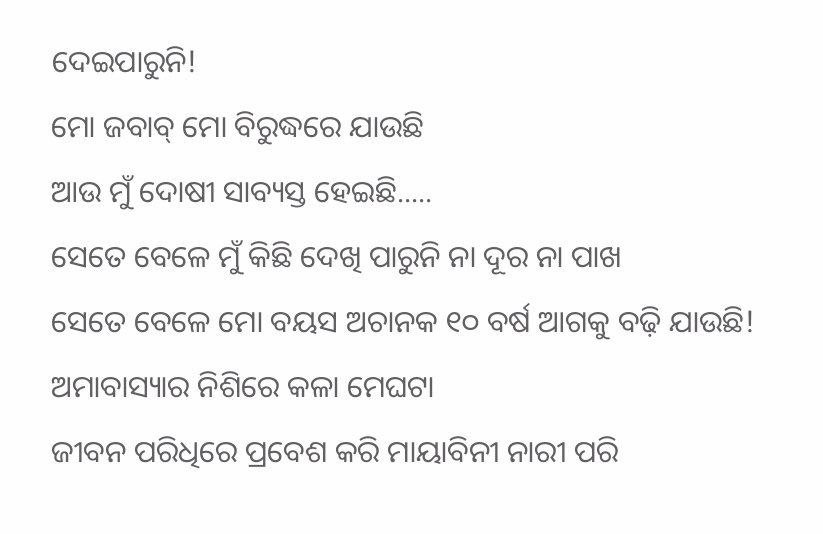ଦେଇପାରୁନି!
ମୋ ଜବାବ୍ ମୋ ବିରୁଦ୍ଧରେ ଯାଉଛି
ଆଉ ମୁଁ ଦୋଷୀ ସାବ୍ୟସ୍ତ ହେଇଛି.....
ସେତେ ବେଳେ ମୁଁ କିଛି ଦେଖି ପାରୁନି ନା ଦୂର ନା ପାଖ
ସେତେ ବେଳେ ମୋ ବୟସ ଅଚାନକ ୧୦ ବର୍ଷ ଆଗକୁ ବଢ଼ି ଯାଉଛି!
ଅମାବାସ୍ୟାର ନିଶିରେ କଳା ମେଘଟା
ଜୀବନ ପରିଧିରେ ପ୍ରବେଶ କରି ମାୟାବିନୀ ନାରୀ ପରି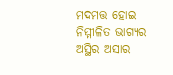ମଦମତ୍ତ ହୋଇ
ନିମ୍ମୀଳିତ ଭାଗ୍ୟର ଅସ୍ଥିର ଅସାର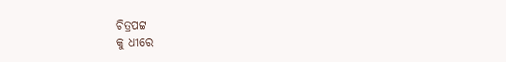ଚିତ୍ରପଟ୍ଟ
କୁ ଧୀରେ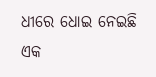ଧୀରେ ଧୋଇ ନେଇଛି
ଏକ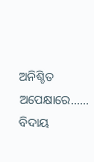ଅନିଶ୍ଚିତ ଅପେକ୍ଷାରେ......
ବିଦାୟ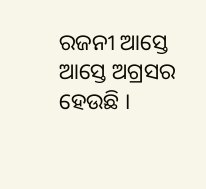ରଜନୀ ଆସ୍ତେ ଆସ୍ତେ ଅଗ୍ରସର ହେଉଛି ।